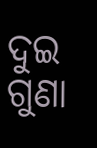ଦୁଇ ଗୁଣା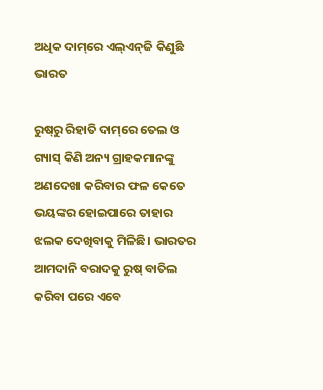ଅଧିକ ଦାମ୍‌ରେ ଏଲ୍‌ଏନ୍‌ଜି କିଣୁଛି ଭାରତ

ରୁଷ୍‌ରୁ ରିହାତି ଦାମ୍‌ରେ ତେଲ ଓ ଗ୍ୟାସ୍‌ କିଣି ଅନ୍ୟ ଗ୍ରାହକମାନଙ୍କୁ ଅଣଦେଖା କରିବାର ଫଳ କେତେ ଭୟଙ୍କର ହୋଇପାରେ ତାହାର ଝଲକ ଦେଖିବାକୁ ମିଳିଛି। ଭାରତର ଆମଦାନି ବରାଦକୁ ରୁଷ୍‌ ବାତିଲ କରିବା ପରେ ଏବେ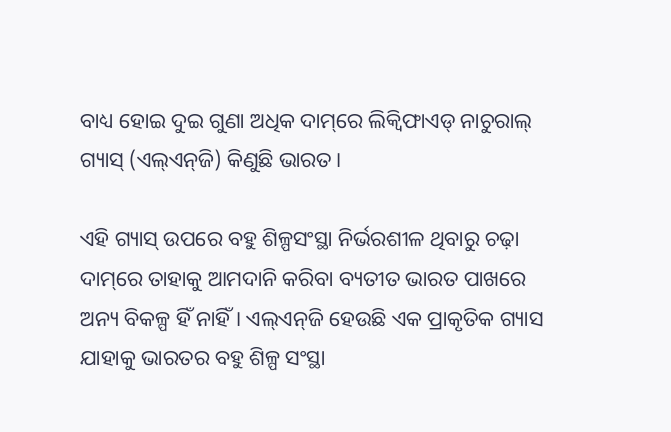ବାଧ୍ୟ ହୋଇ ଦୁଇ ଗୁଣା ଅଧିକ ଦାମ୍‌ରେ ଲିକ୍ବିଫାଏଡ୍‌ ନାଚୁରାଲ୍ ଗ୍ୟାସ୍‌ (ଏଲ୍‌ଏନ୍‌ଜି) କିଣୁଛି ଭାରତ।

ଏହି ଗ୍ୟାସ୍‌ ଉପରେ ବହୁ ଶିଳ୍ପସଂସ୍ଥା ନିର୍ଭରଶୀଳ ଥିବାରୁ ଚଢ଼ା ଦାମ୍‌ରେ ତାହାକୁ ଆମଦାନି କରିବା ବ୍ୟତୀତ ଭାରତ ପାଖରେ ଅନ୍ୟ ବିକଳ୍ପ ହିଁ ନାହିଁ। ଏଲ୍‌ଏନ୍‌ଜି ହେଉଛି ଏକ ପ୍ରାକୃତିକ ଗ୍ୟାସ ଯାହାକୁ ଭାରତର ବହୁ ଶିଳ୍ପ ସଂସ୍ଥା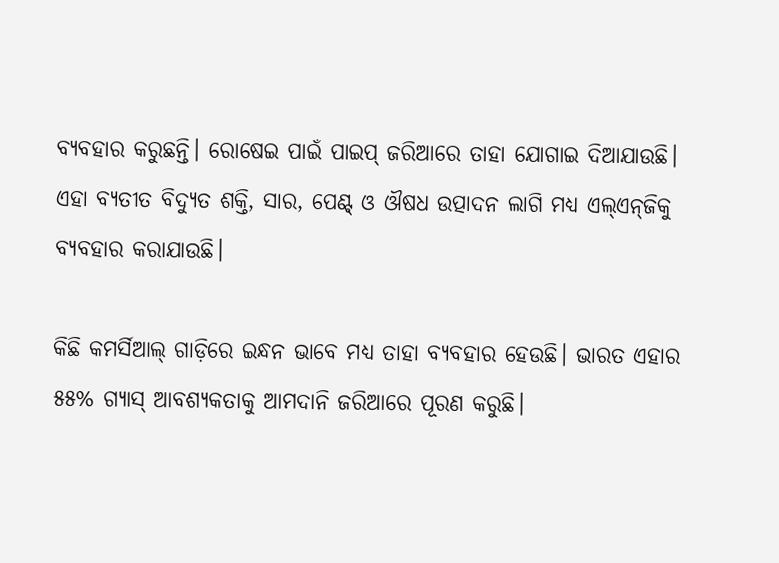ବ୍ୟବହାର କରୁଛନ୍ତି। ରୋଷେଇ ପାଇଁ ପାଇପ୍‌ ଜରିଆରେ ତାହା ଯୋଗାଇ ଦିଆଯାଉଛି। ଏହା ବ୍ୟତୀତ ବିଦ୍ୟୁତ ଶକ୍ତି, ସାର, ପେଣ୍ଟ୍ ଓ ଔଷଧ ଉତ୍ପାଦନ ଲାଗି ମଧ୍ୟ ଏଲ୍‌ଏନ୍‌ଜିକୁ ବ୍ୟବହାର କରାଯାଉଛି।

କିଛି କମର୍ସିଆଲ୍ ଗାଡ଼ିରେ ଇନ୍ଧନ ଭାବେ ମଧ୍ୟ ତାହା ବ୍ୟବହାର ହେଉଛି। ଭାରତ ଏହାର ୫୫% ଗ୍ୟାସ୍ ଆବଶ୍ୟକତାକୁ ଆମଦାନି ଜରିଆରେ ପୂରଣ କରୁଛି।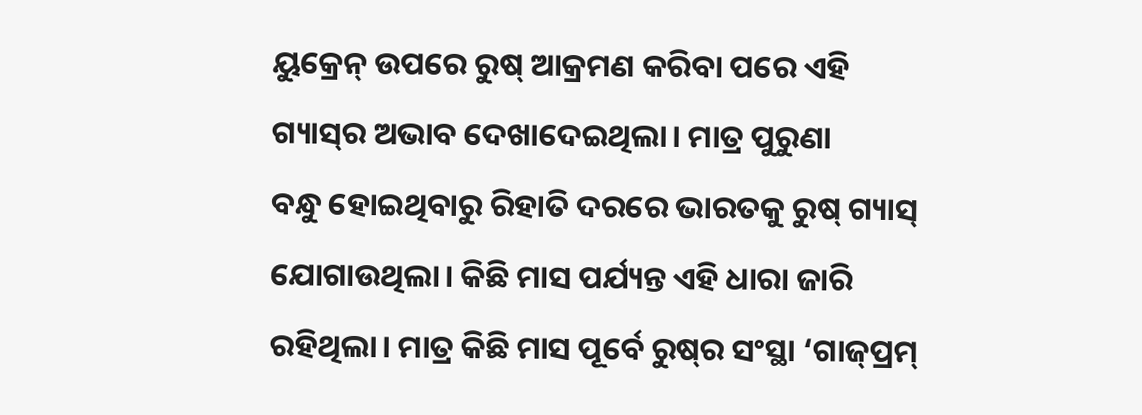ୟୁକ୍ରେନ୍ ଉପରେ ରୁଷ୍ ଆକ୍ରମଣ କରିବା ପରେ ଏହି ଗ୍ୟାସ୍‌ର ଅଭାବ ଦେଖାଦେଇଥିଲା। ମାତ୍ର ପୁରୁଣା ବନ୍ଧୁ ‌ହୋଇଥିବାରୁ ରିହାତି ଦରରେ ଭାରତକୁ ରୁଷ୍ ଗ୍ୟାସ୍‌ ଯୋଗାଉଥିଲା। କିଛି ମାସ ପର୍ଯ୍ୟନ୍ତ ଏହି ଧାରା ଜାରି ରହିଥିଲା। ମାତ୍ର କିଛି ମାସ ପୂର୍ବେ ରୁଷ୍‌ର ସଂସ୍ଥା ‘ଗାଜ୍‌ପ୍ରମ୍‌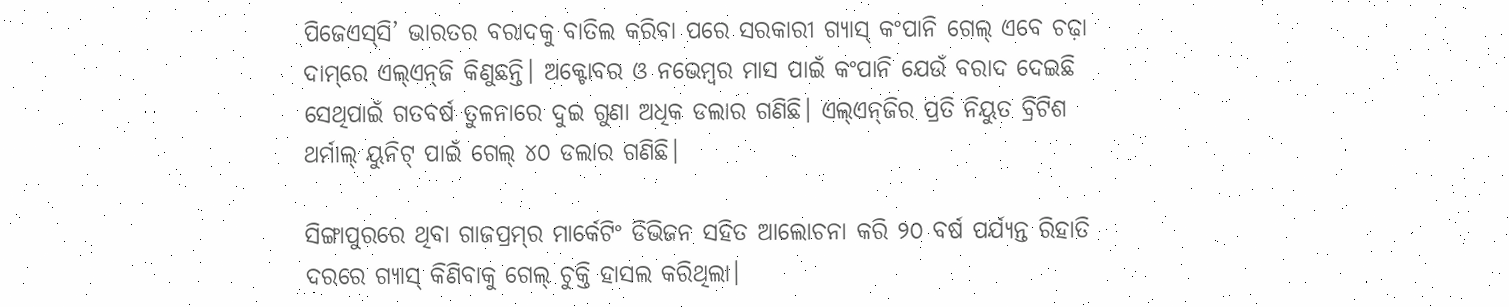ପିଜେଏସ୍‌ସି’ ଭାରତର ବରାଦକୁ ବାତିଲ କରିବା ପରେ ସରକାରୀ ଗ୍ୟାସ୍‌ କଂପାନି ଗେଲ୍‌ ଏବେ ଚଢ଼ା ଦାମ୍‌ରେ ଏଲ୍‌ଏନ୍‌ଜି କିଣୁଛନ୍ତି। ଅକ୍ଟୋବର ଓ ନଭେମ୍ବର ମାସ ପାଇଁ କଂପାନି ଯେଉଁ ବରାଦ ଦେଇଛି ସେଥିପାଇଁ ଗତବର୍ଷ ତୁଳନାରେ ଦୁଇ ଗୁଣା ଅଧିକ ଡଲାର ଗଣିଛି। ଏଲ୍‌ଏନ୍‌ଜିର ପ୍ରତି ନିୟୁତ ବ୍ରିଟିଶ ଥର୍ମାଲ୍ ୟୁନିଟ୍ ପାଇଁ ଗେଲ୍ ୪୦ ଡଲାର ଗଣିଛି।

ସିଙ୍ଗାପୁରରେ ଥିବା ଗାଜପ୍ରମ୍‌ର ମାର୍କେଟିଂ ଡିଭିଜନ ସହିତ ଆଲୋଚନା କରି ୨୦ ବ‌ର୍ଷ ପର୍ଯ୍ୟନ୍ତ ରିହାତି ଦରରେ ଗ୍ୟାସ୍‌ କିଣିବାକୁ ଗେଲ୍ ଚୁକ୍ତି ହାସଲ କରିଥିଲା।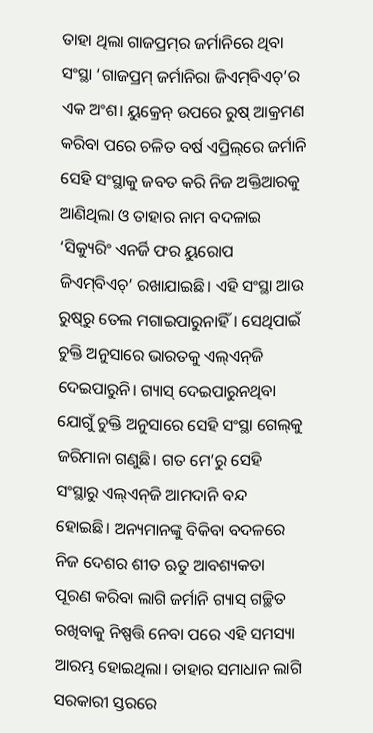ତାହା ଥିଲା ଗାଜପ୍ରମ୍‌ର ଜର୍ମାନିରେ ଥିବା ସଂସ୍ଥା ‘ଗାଜପ୍ରମ୍ ଜର୍ମାନିରା ଜିଏମ୍‌ବିଏଚ୍‌’ର ଏକ ଅଂଶ। ୟୁକ୍ରେନ୍ ଉପରେ ରୁଷ୍ ଆକ୍ରମଣ କରିବା ପରେ ଚଳିତ ବର୍ଷ ଏପ୍ରିଲ୍‌ରେ ଜର୍ମାନି ସେହି ସଂସ୍ଥାକୁ ଜବତ କରି ନିଜ ଅକ୍ତିଆରକୁ ଆଣିଥିଲା ଓ ତାହାର ନାମ ବଦଳାଇ ‘ସିକ୍ୟୁରିଂ ଏନର୍ଜି ଫର ୟୁରୋପ ଜିଏମ୍‌ବିଏଚ୍‌’ ରଖାଯାଇଛି। ଏହି ସଂସ୍ଥା ଆଉ ରୁଷ୍‌ରୁ ତେଲ ମଗାଇପାରୁନାହିଁ। ସେଥିପାଇଁ ଚୁକ୍ତି ଅନୁସାରେ ଭାରତକୁ ଏଲ୍‌ଏନ୍‌ଜି ଦେଇପାରୁନି। ଗ୍ୟାସ୍ ଦେଇପାରୁନଥିବା ଯୋଗୁଁ ଚୁକ୍ତି ଅନୁସାରେ ସେହି ସଂସ୍ଥା ଗେଲ୍‌କୁ ଜରିମାନା ଗଣୁଛି। ଗତ ମେ’ରୁ ସେହି ସଂସ୍ଥାରୁ ଏଲ୍‌ଏନ୍‌ଜି ଆମଦାନି ବନ୍ଦ ହୋଇଛି। ଅନ୍ୟମାନଙ୍କୁ ବିକିବା ବଦଳରେ ନିଜ ଦେଶର ଶୀତ ଋତୁ ଆବଶ୍ୟକତା ପୂରଣ କରିବା ଲାଗି ଜର୍ମାନି ଗ୍ୟାସ୍‌ ଗଚ୍ଛିତ ରଖିବାକୁ ନିଷ୍ପତ୍ତି ନେବା ପରେ ଏହି ସମସ୍ୟା ଆରମ୍ଭ ହୋଇଥିଲା। ତାହାର ସମାଧାନ ଲାଗି ସରକାରୀ ସ୍ତରରେ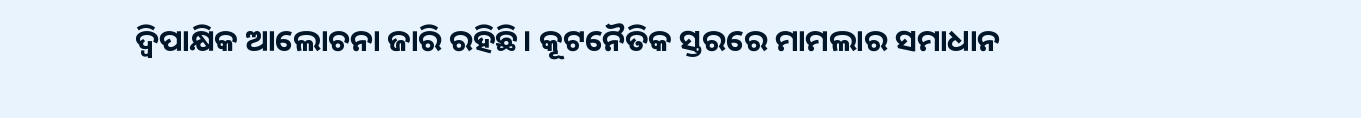ଦ୍ବିପାକ୍ଷିକ ଆଲୋଚନା ଜାରି ରହିଛି। କୂଟନୈତିକ ସ୍ତରରେ ମାମଲାର ସମାଧାନ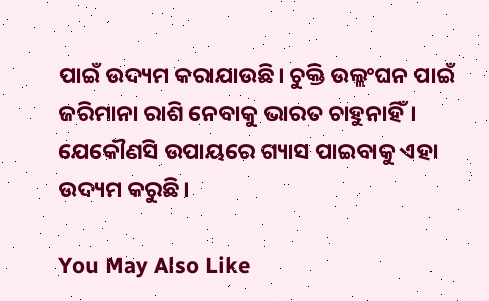ପାଇଁ ଉଦ୍ୟମ କରାଯାଉଛି। ଚୁକ୍ତି ଉଲ୍ଲଂଘନ ପାଇଁ ଜରିମାନା ରାଶି ନେବାକୁ ଭାରତ ଚାହୁନାହିଁ। ଯେକୌଣସି ଉପାୟରେ ଗ୍ୟାସ ପାଇବାକୁ ଏହା ଉଦ୍ୟମ କରୁଛି।

You May Also Like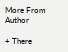More From Author

+ There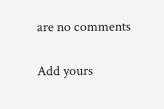are no comments

Add yours